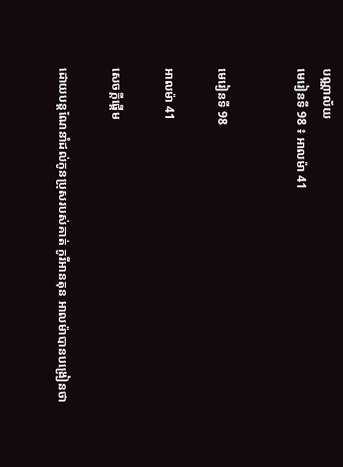បណ្ណាល័យ
មេរៀនទី 98 ៖ អាលម៉ា 41


មេរៀនទី 98

អាលម៉ា 41

សេចក្តីផ្ដើម

ដោយបន្ដណែនាំដល់កូនប្រុសរបស់គាត់ កូរីអានតុន អាលម៉ាបានបង្រៀនថា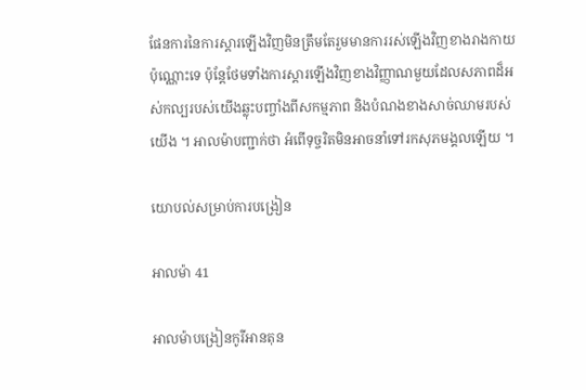ផែនការនៃការស្ដារឡើងវិញមិនត្រឹមតែរួមមានការរស់ឡើងវិញខាងរាងកាយប៉ុណ្ណោះទេ ប៉ុន្ដែថែមទាំងការស្ដារឡើងវិញខាងវិញ្ញាណមួយដែលសភាពដ៏អស់កល្បរបស់យើងឆ្លុះបញ្ចាំងពីសកម្មភាព និងបំណងខាងសាច់ឈាមរបស់យើង ។ អាលម៉ាបញ្ជាក់ថា អំពើទុច្ចរិតមិនអាចនាំទៅរកសុភមង្គលឡើយ ។

យោបល់សម្រាប់ការបង្រៀន

អាលម៉ា 41

អាលម៉ាបង្រៀនកូរីអានតុន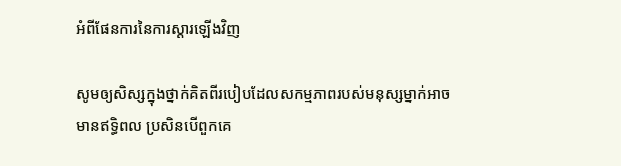អំពីផែនការនៃការស្ដារឡើងវិញ

សូមឲ្យសិស្សក្នុងថ្នាក់គិតពីរបៀបដែលសកម្មភាពរបស់មនុស្សម្នាក់អាចមានឥទ្ធិពល ប្រសិនបើពួកគេ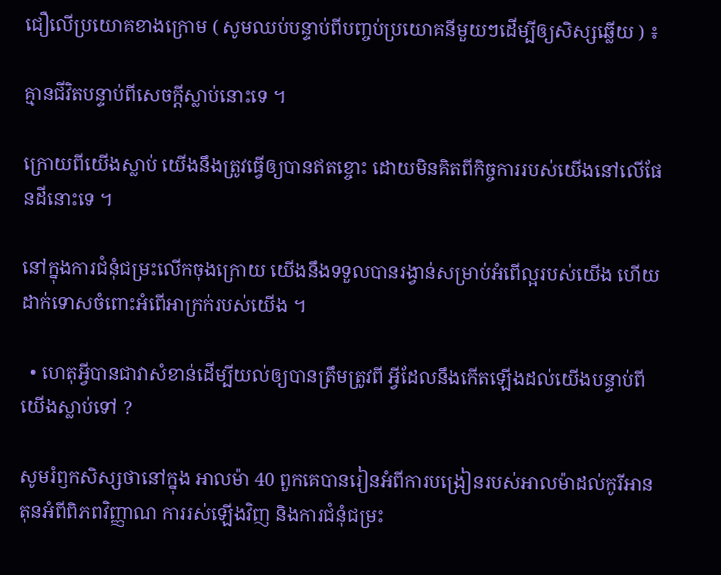ជឿលើប្រយោគខាងក្រោម ( សូមឈប់បន្ទាប់ពីបញ្ចប់ប្រយោគនីមួយៗដើម្បីឲ្យសិស្សឆ្លើយ ) ៖

គ្មានជីវិតបន្ទាប់ពីសេចក្ដីស្លាប់នោះទេ ។

ក្រោយពីយើងស្លាប់ យើងនឹងត្រូវធ្វើឲ្យបានឥតខ្ចោះ ដោយមិនគិតពីកិច្ចការរបស់យើងនៅលើផែនដីនោះទេ ។

នៅក្នុងការជំនុំជម្រះលើកចុងក្រោយ យើងនឹងទទួលបានរង្វាន់សម្រាប់អំពើល្អរបស់យើង ហើយដាក់ទោសចំពោះអំពើអាក្រក់របស់យើង ។

  • ហេតុអ្វីបានជាវាសំខាន់ដើម្បីយល់ឲ្យបានត្រឹមត្រូវពី អ្វីដែលនឹងកើតឡើងដល់យើងបន្ទាប់ពីយើងស្លាប់ទៅ ?

សូមរំឭកសិស្សថានៅក្នុង អាលម៉ា 40 ពួកគេបានរៀនអំពីការបង្រៀនរបស់អាលម៉ាដល់កូរីអានតុនអំពីពិភពវិញ្ញាណ ការរស់ឡើងវិញ និងការជំនុំជម្រះ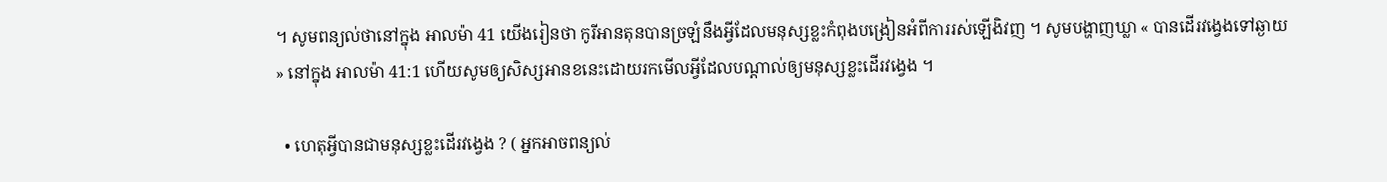។ សូមពន្យល់ថានៅក្នុង អាលម៉ា 41 យើងរៀនថា កូរីអានតុនបានច្រឡំនឹងអ្វីដែលមនុស្សខ្លះកំពុងបង្រៀនអំពីការរស់ឡើងិវញ ។ សូមបង្ហាញឃ្លា « បានដើរវង្វេងទៅឆ្ងាយ » នៅក្នុង អាលម៉ា 41:1 ហើយសូមឲ្យសិស្សអានខនេះដោយរកមើលអ្វីដែលបណ្ដាល់ឲ្យមនុស្សខ្លះដើរវង្វេង ។

  • ហេតុអ្វីបានជាមនុស្សខ្លះដើរវង្វេង ? ( អ្នកអាចពន្យល់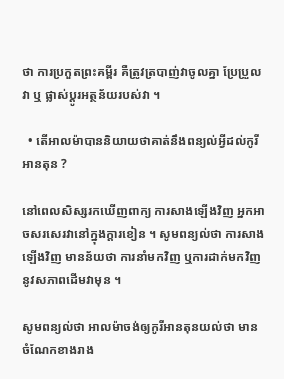ថា ការប្រកួតព្រះគម្ពីរ គឺត្រូវត្របាញ់វាចូលគ្នា ប្រែប្រួលវា ឬ ផ្លាស់ប្ដូរអត្ថន័យរបស់វា ។

  • តើអាលម៉ាបាននិយាយថាគាត់នឹងពន្យល់អ្វីដល់កូរីអានតុន ?

នៅពេលសិស្សរកឃើញពាក្យ ការសាងឡើងវិញ អ្នកអាចសរសេរវានៅក្នុងក្ដារខៀន ។ សូមពន្យល់ថា ការសាងឡើងវិញ មានន័យថា ការនាំមកវិញ ឬការដាក់មកវិញនូវសភាពដើមវាមុន ។

សូមពន្យល់ថា អាលម៉ាចង់ឲ្យកូរីអានតុនយល់ថា មានចំណែកខាងរាង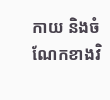កាយ និងចំណែកខាងវិ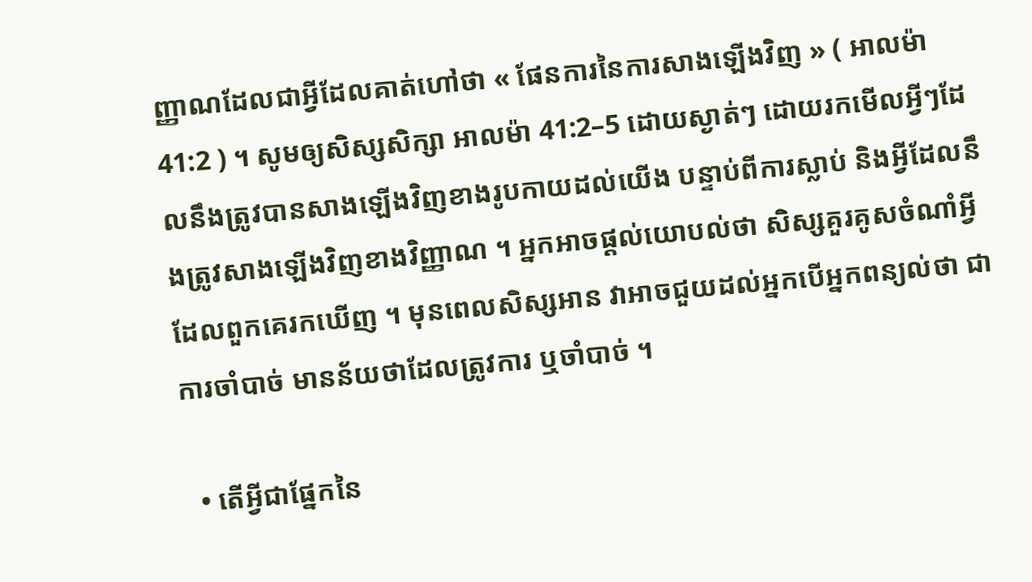ញ្ញាណដែលជាអ្វីដែលគាត់ហៅថា « ផែនការនៃការសាងឡើងវិញ » ( អាលម៉ា 41:2 ) ។ សូមឲ្យសិស្សសិក្សា អាលម៉ា 41:2–5 ដោយស្ងាត់ៗ ដោយរកមើលអ្វីៗដែលនឹងត្រូវបានសាងឡើងវិញខាងរូបកាយដល់យើង បន្ទាប់ពីការស្លាប់ និងអ្វីដែលនឹងត្រូវសាងឡើងវិញខាងវិញ្ញាណ ។ អ្នកអាចផ្ដល់យោបល់ថា សិស្សគួរគូសចំណាំអ្វីដែលពួកគេរកឃើញ ។ មុនពេលសិស្សអាន វាអាចជួយដល់អ្នកបើអ្នកពន្យល់ថា ជាការចាំបាច់ មានន័យថាដែលត្រូវការ ឬចាំបាច់ ។

  • តើអ្វីជាផ្នែកនៃ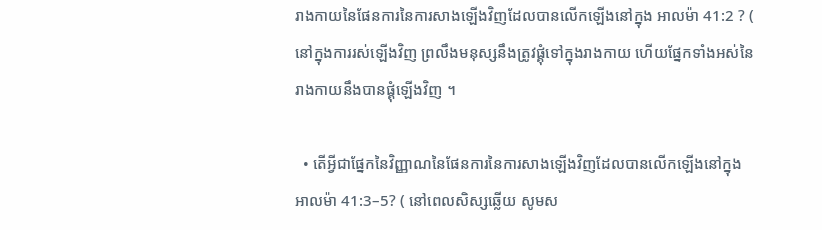រាងកាយនៃផែនការនៃការសាងឡើងវិញដែលបានលើកឡើងនៅក្នុង អាលម៉ា 41:2 ? ( នៅក្នុងការរស់ឡើងវិញ ព្រលឹងមនុស្សនឹងត្រូវផ្គុំទៅក្នុងរាងកាយ ហើយផ្នែកទាំងអស់នៃរាងកាយនឹងបានផ្គុំឡើងវិញ ។

  • តើអ្វីជាផ្នែកនៃវិញ្ញាណនៃផែនការនៃការសាងឡើងវិញដែលបានលើកឡើងនៅក្នុង អាលម៉ា 41:3–5? ( នៅពេលសិស្សឆ្លើយ សូមស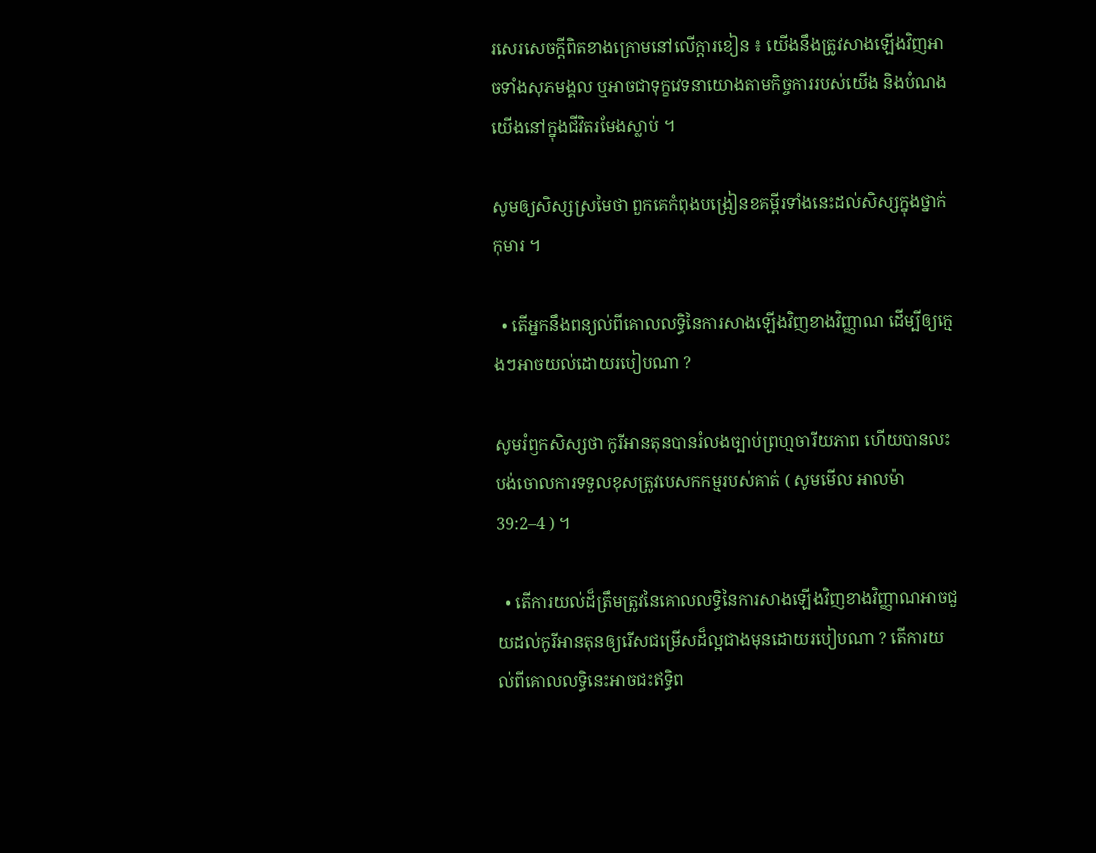រសេរសេចក្ដីពិតខាងក្រោមនៅលើក្ដារខៀន ៖ យើងនឹងត្រូវសាងឡើងវិញអាចទាំងសុភមង្គល ឬអាចជាទុក្ខវេទនាយោងតាមកិច្ចការរបស់យើង និងបំណងយើងនៅក្នុងជីវិតរមែងស្លាប់ ។

សូមឲ្យសិស្សស្រមៃថា ពួកគេកំពុងបង្រៀនខគម្ពីរទាំងនេះដល់សិស្សក្នុងថ្នាក់កុមារ ។

  • តើអ្នកនឹងពន្យល់ពីគោលលទ្ធិនៃការសាងឡើងវិញខាងវិញ្ញាណ ដើម្បីឲ្យក្មេងៗអាចយល់ដោយរបៀបណា ?

សូមរំឭកសិស្សថា កូរីអានតុនបានរំលងច្បាប់ព្រហ្មចារីយភាព ហើយបានលះបង់ចោលការទទួលខុសត្រូវបេសកកម្មរបស់គាត់ ( សូមមើល អាលម៉ា 39:2–4 ) ។

  • តើការយល់ដ៏ត្រឹមត្រូវនៃគោលលទ្ធិនៃការសាងឡើងវិញខាងវិញ្ញាណអាចជួយដល់កូរីអានតុនឲ្យរើសជម្រើសដ៏ល្អជាងមុនដោយរបៀបណា ? តើការយល់ពីគោលលទ្ធិនេះអាចជះឥទ្ធិព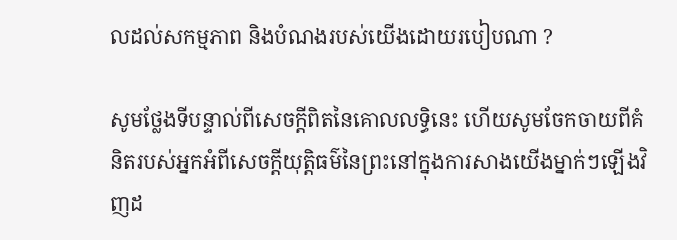លដល់សកម្មភាព និងបំណងរបស់យើងដោយរបៀបណា ?

សូមថ្លែងទីបន្ទាល់ពីសេចក្ដីពិតនៃគោលលទ្ធិនេះ ហើយសូមចែកចាយពីគំនិតរបស់អ្នកអំពីសេចក្ដីយុត្តិធម៌នៃព្រះនៅក្នុងការសាងយើងម្នាក់ៗឡើងវិញដ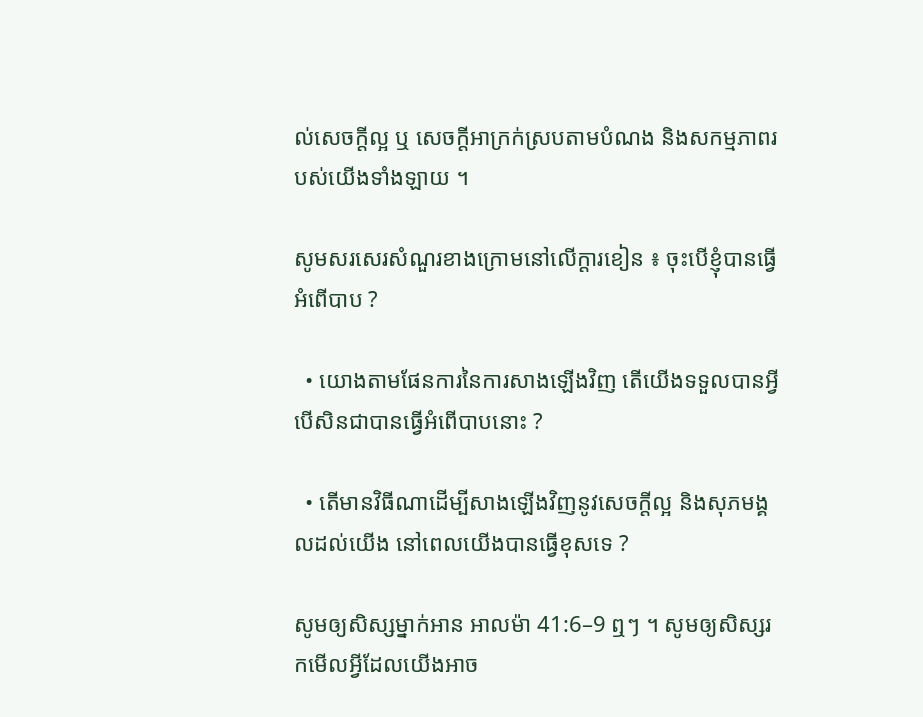ល់សេចក្ដីល្អ ឬ សេចក្ដីអាក្រក់ស្របតាមបំណង និងសកម្មភាពរបស់យើងទាំងឡាយ ។

សូមសរសេរសំណួរខាងក្រោមនៅលើក្ដារខៀន ៖ ចុះបើខ្ញុំបានធ្វើអំពើបាប ?

  • យោងតាមផែនការនៃការសាងឡើងវិញ តើយើងទទួលបានអ្វី បើសិនជាបានធ្វើអំពើបាបនោះ ?

  • តើមានវិធីណាដើម្បីសាងឡើងវិញនូវសេចក្ដីល្អ និងសុភមង្គលដល់យើង នៅពេលយើងបានធ្វើខុសទេ ?

សូមឲ្យសិស្សម្នាក់អាន អាលម៉ា 41:6–9 ឮៗ ។ សូមឲ្យសិស្សរកមើលអ្វីដែលយើងអាច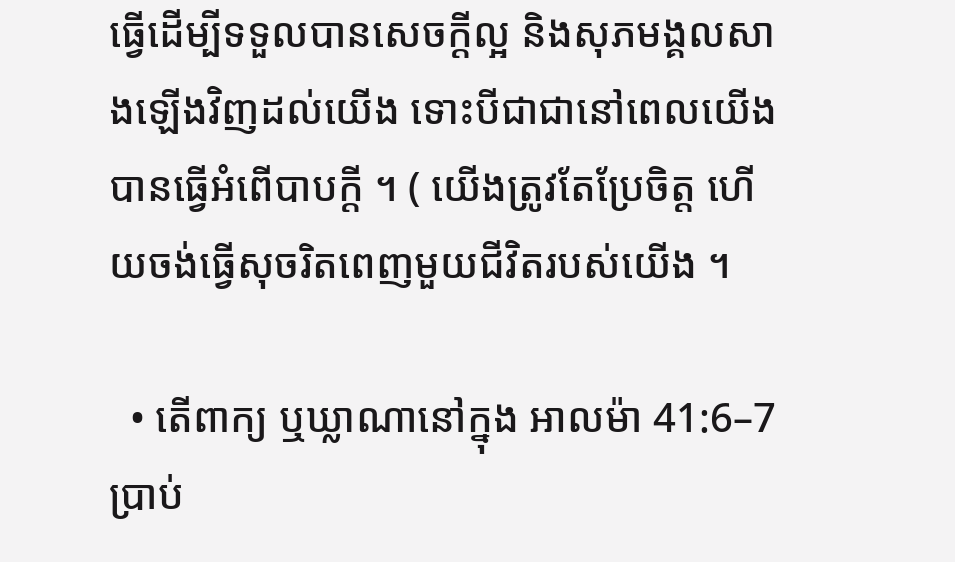ធ្វើដើម្បីទទួលបានសេចក្ដីល្អ និងសុភមង្គលសាងឡើងវិញដល់យើង ទោះបីជាជានៅពេលយើងបានធ្វើអំពើបាបក្ដី ។ ( យើងត្រូវតែប្រែចិត្ត ហើយចង់ធ្វើសុចរិតពេញមួយជីវិតរបស់យើង ។

  • តើពាក្យ ឬឃ្លាណានៅក្នុង អាលម៉ា 41:6–7 ប្រាប់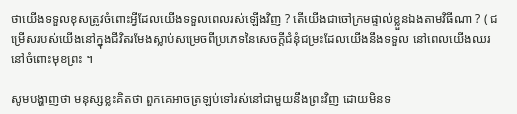ថាយើងទទួលខុសត្រូវចំពោះអ្វីដែលយើងទទួលពេលរស់ឡើងវិញ ? តើយើងជាចៅក្រមផ្ទាល់ខ្លួនឯងតាមវិធីណា ? ( ជម្រើសរបស់យើងនៅក្នុងជីវិតរមែងស្លាប់សម្រេចពីប្រភេទនៃសេចក្ដីជំនុំជម្រះដែលយើងនឹងទទួល នៅពេលយើងឈរនៅចំពោះមុខព្រះ ។

សូមបង្ហាញថា មនុស្សខ្លះគិតថា ពួកគេអាចត្រឡប់ទៅរស់នៅជាមួយនឹងព្រះវិញ ដោយមិនទ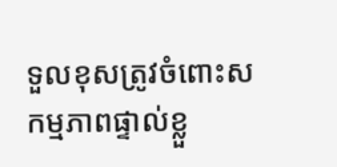ទួលខុសត្រូវចំពោះសកម្មភាពផ្ទាល់ខ្លួ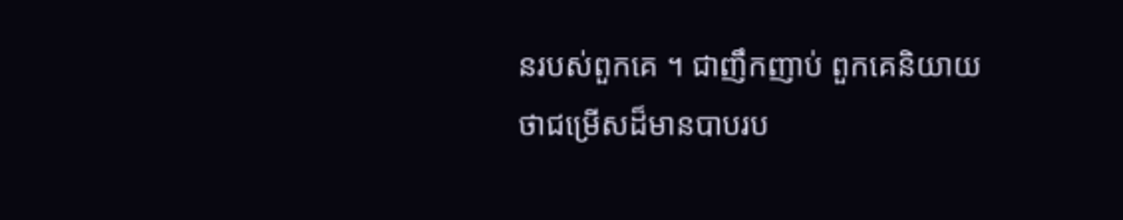នរបស់ពួកគេ ។ ជាញឹកញាប់ ពួកគេនិយាយថាជម្រើសដ៏មានបាបរប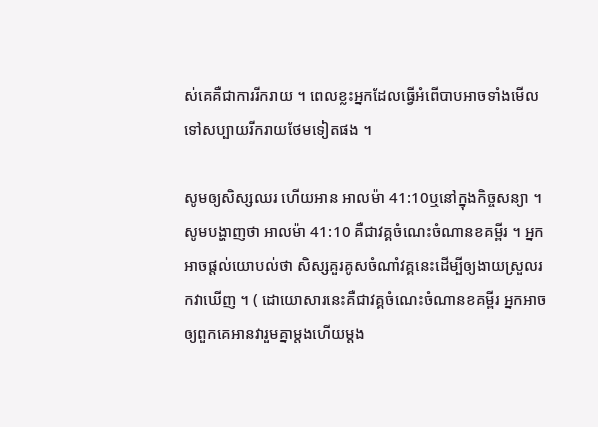ស់គេគឺជាការរីករាយ ។ ពេលខ្លះអ្នកដែលធ្វើអំពើបាបអាចទាំងមើលទៅសប្បាយរីករាយថែមទៀតផង ។

សូមឲ្យសិស្សឈរ ហើយអាន អាលម៉ា 41:10ឬនៅក្នុងកិច្ចសន្យា ។ សូមបង្ហាញថា អាលម៉ា 41:10 គឺជាវគ្គចំណេះចំណានខគម្ពីរ ។ អ្នកអាចផ្ដល់យោបល់ថា សិស្សគួរគូសចំណាំវគ្គនេះដើម្បីឲ្យងាយស្រួលរកវាឃើញ ។ ( ដោយោសារនេះគឺជាវគ្គចំណេះចំណានខគម្ពីរ អ្នកអាចឲ្យពួកគេអានវារួមគ្នាម្ដងហើយម្ដង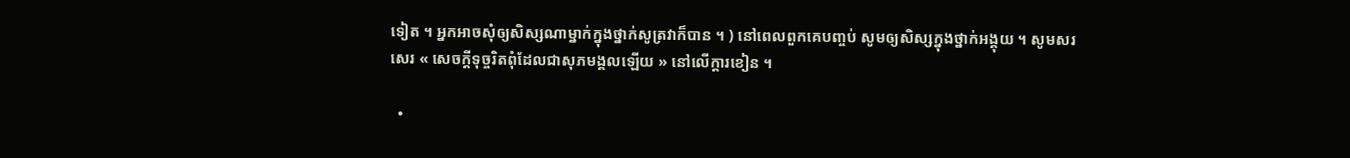ទៀត ។ អ្នកអាចសុំឲ្យសិស្សណាម្នាក់ក្នុងថ្នាក់សូត្រវាក៏បាន ។ ) នៅពេលពួកគេបញ្ចប់ សូមឲ្យសិស្សក្នុងថ្នាក់អង្គុយ ។ សូមសរសេរ « សេចក្ដីទុច្ចរិតពុំដែលជាសុភមង្គលឡើយ » នៅលើក្ដារខៀន ។

  •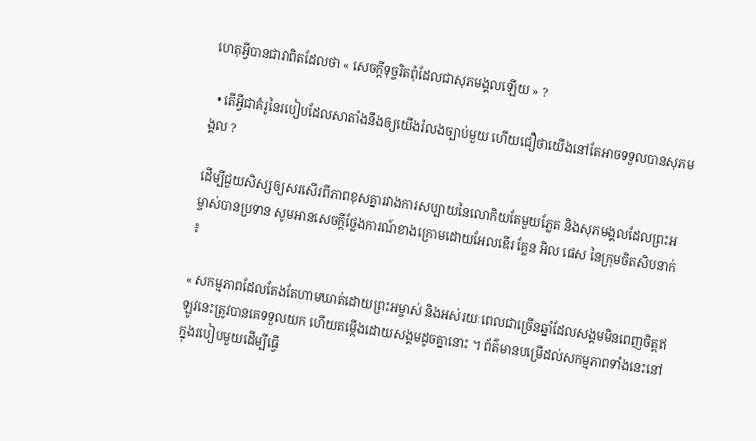ហេតុអ្វីបានជាវាពិតដែលថា « សេចក្ដីទុច្ចរិតពុំដែលជាសុភមង្គលឡើយ » ?

  • តើអ្វីជាគំរូនៃរបៀបដែលសាតាំងនឹងឲ្យយើងរំលងច្បាប់មួយ ហើយជឿថាយើងនៅតែអាចទទួលបានសុភមង្គល ?

ដើម្បីជួយសិស្សឲ្យសរសើរពីភាពខុសគ្នារវាងការសប្បាយនៃលោកិយតែមួយភ្លែត និងសុភមង្គលដែលព្រះអម្ចាស់បានប្រទាន សូមអានសេចក្ដីថ្លែងការណ៍ខាងក្រោមដោយអែលឌើរ គ្លែន អិល ផេស នៃក្រុមចិតសិបនាក់ ៖

« សកម្មភាពដែលតែងតែហាមឃាត់ដោយព្រះអម្ចាស់ និងអស់រយៈពេលជាច្រើនឆ្នាំដែលសង្គមមិនពេញចិត្តឥឡូវនេះត្រូវបានគេទទួលយក ហើយតម្កើងដោយសង្គមដូចគ្នានោះ ។ ព័ត៌មានបម្រើដល់សកម្មភាពទាំងនេះនៅក្នុងរបៀបមួយដើម្បីធ្វើ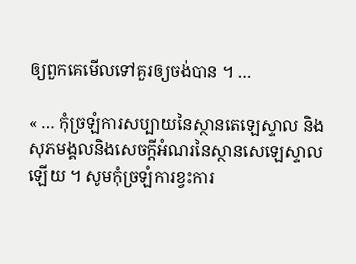ឲ្យពួកគេមើលទៅគួរឲ្យចង់បាន ។ …

« … កុំច្រឡំការសប្បាយនៃស្ថានតេឡេស្ទាល និងសុភមង្គលនិងសេចក្ដីអំណរនៃស្ថានសេឡេស្ទាលឡើយ ។ សូមកុំច្រឡំការខ្វះការ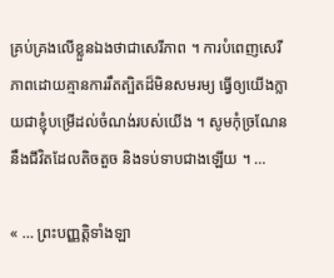គ្រប់គ្រងលើខ្លួនឯងថាជាសេរីភាព ។ ការបំពេញសេរីភាពដោយគ្មានការរឹតត្បិតដ៏មិនសមរម្យ ធ្វើឲ្យយើងក្លាយជាខ្ញុំបម្រើដល់ចំណង់របស់យើង ។ សូមកុំច្រណែននឹងជីវិតដែលតិចតួច និងទប់ទាបជាងឡើយ ។ …

« … ព្រះបញ្ញត្តិទាំងឡា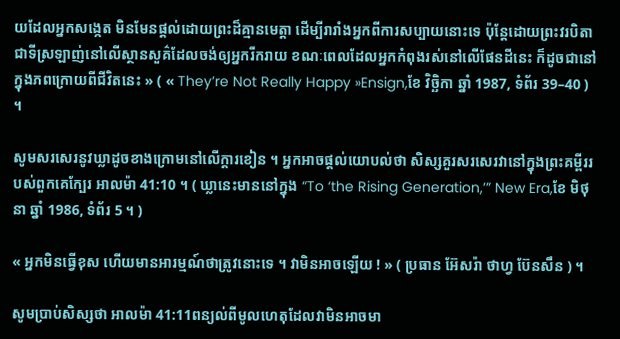យដែលអ្នកសង្កេត មិនមែនផ្ដល់ដោយព្រះដ៏គ្មានមេត្តា ដើម្បីរារាំងអ្នកពីការសប្បាយនោះទេ ប៉ុន្ដែដោយព្រះវរបិតាជាទីស្រឡាញ់នៅលើស្ថានសួគ៌ដែលចង់ឲ្យអ្នករីករាយ ខណៈពេលដែលអ្នកកំពុងរស់នៅលើផែនដីនេះ ក៏ដូចជានៅក្នុងភពក្រោយពីជីវិតនេះ » ( « They’re Not Really Happy »Ensign,ខែ វិច្ឆិកា ឆ្នាំ 1987, ទំព័រ 39–40 ) ។

សូមសរសេរនូវឃ្លាដូចខាងក្រោមនៅលើក្តារខៀន ។ អ្នកអាចផ្ដល់យោបល់ថា សិស្សគួរសរសេរវានៅក្នុងព្រះគម្ពីររបស់ពួកគេក្បែរ អាលម៉ា 41:10 ។ ( ឃ្លានេះមាននៅក្នុង “To ‘the Rising Generation,’” New Era,ខែ មិថុនា ឆ្នាំ 1986, ទំព័រ 5 ។ )

« អ្នកមិនធ្វើខុស ហើយមានអារម្មណ៍ថាត្រូវនោះទេ ។ វាមិនអាចឡើយ ! » ( ប្រធាន អ៊ែសរ៉ា ថាហ្វ ប៊ែនសឹន ) ។

សូមប្រាប់សិស្សថា អាលម៉ា 41:11ពន្យល់ពីមូលហេតុដែលវាមិនអាចមា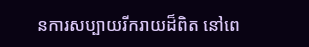នការសប្បាយរីករាយដ៏ពិត នៅពេ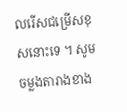លរើសជម្រើសខុសនោះទេ ។ សូមចម្លងតារាងខាង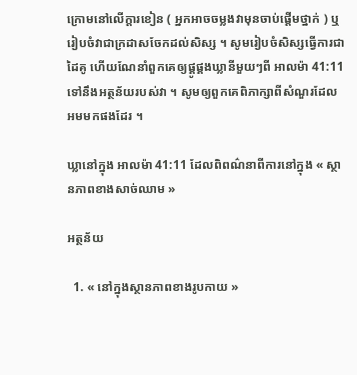ក្រោមនៅលើក្ដារខៀន ( អ្នកអាចចម្លងវាមុនចាប់ផ្ដើមថ្នាក់ ) ឬរៀបចំវាជាក្រដាសចែកដល់សិស្ស ។ សូមរៀបចំសិស្សធ្វើការជាដៃគូ ហើយណែនាំពួកគេឲ្យផ្គូផ្គងឃ្លានីមួយៗពី អាលម៉ា 41:11ទៅនឹងអត្ថន័យរបស់វា ។ សូមឲ្យពួកគេពិភាក្សាពីសំណួរដែលអមមកផងដែរ ។

ឃ្លានៅក្នុង អាលម៉ា 41:11 ដែលពិពណ៌នាពីការនៅក្នុង « ស្ថានភាពខាងសាច់ឈាម »

អត្ថន័យ

  1. « នៅក្នុងស្ថានភាពខាងរូបកាយ »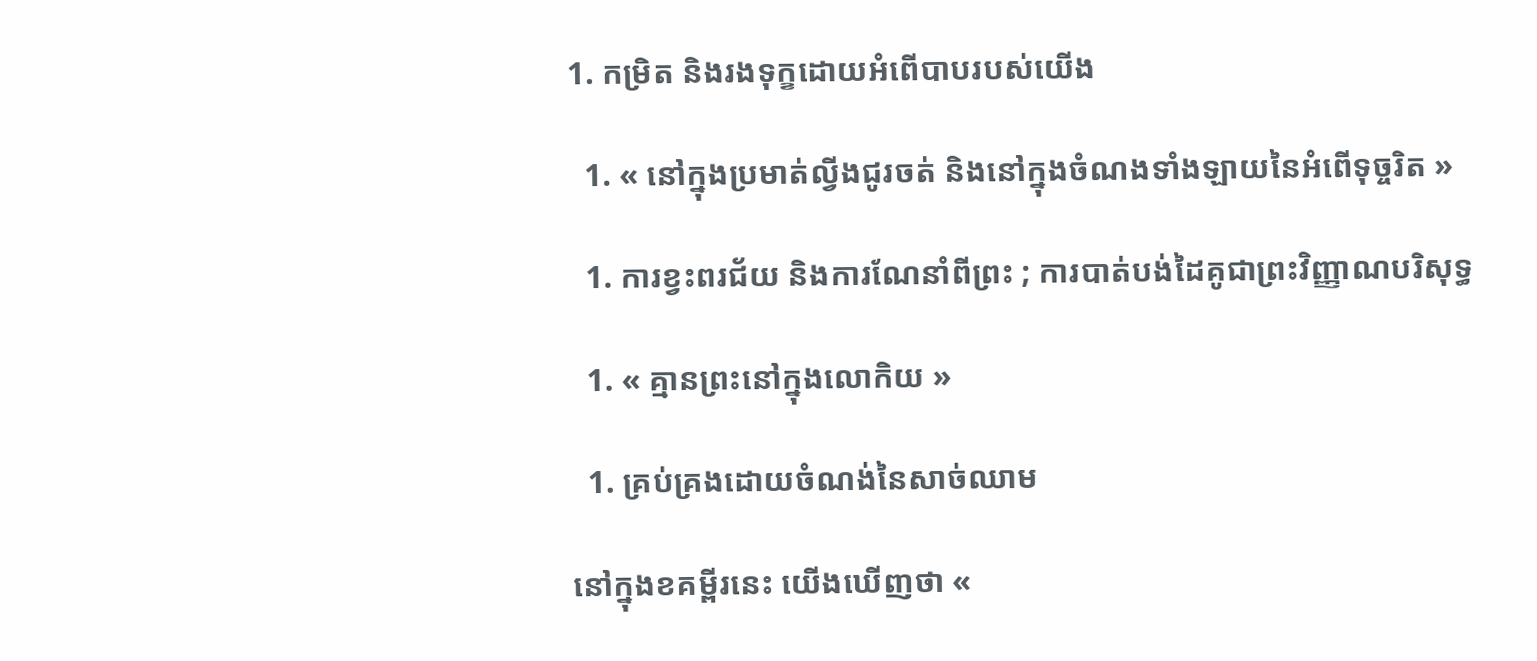1. កម្រិត និងរងទុក្ខដោយអំពើបាបរបស់យើង

  1. « នៅក្នុងប្រមាត់ល្វីងជូរចត់ និងនៅក្នុងចំណងទាំងឡាយនៃអំពើទុច្ចរិត »

  1. ការខ្វះពរជ័យ និងការណែនាំពីព្រះ ; ការបាត់បង់ដៃគូជាព្រះវិញ្ញាណបរិសុទ្ធ

  1. « គ្មានព្រះនៅក្នុងលោកិយ »

  1. គ្រប់គ្រងដោយចំណង់នៃសាច់ឈាម

នៅក្នុងខគម្ពីរនេះ យើងឃើញថា «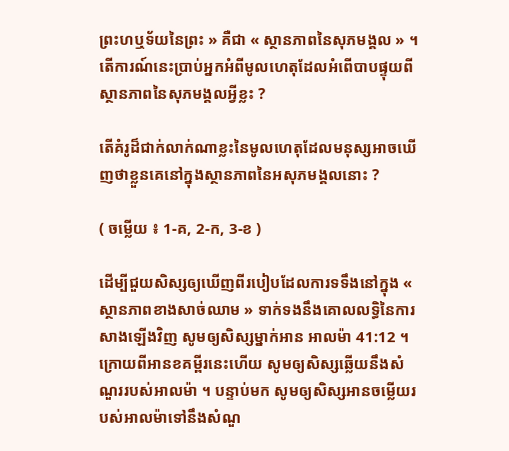ព្រះហឬទ័យនៃព្រះ » គឺជា « ស្ថានភាពនៃសុភមង្គល » ។ តើការណ៍នេះប្រាប់អ្នកអំពីមូលហេតុដែលអំពើបាបផ្ទុយពីស្ថានភាពនៃសុភមង្គលអ្វីខ្លះ ?

តើគំរូដ៏ជាក់លាក់ណាខ្លះនៃមូលហេតុដែលមនុស្សអាចឃើញថាខ្លួនគេនៅក្នុងស្ថានភាពនៃអសុភមង្គលនោះ ?

( ចម្លើយ ៖ 1-គ, 2-ក, 3-ខ )

ដើម្បីជួយសិស្សឲ្យឃើញពីរបៀបដែលការទទឹងនៅក្នុង « ស្ថានភាពខាងសាច់ឈាម » ទាក់ទងនឹងគោលលទ្ធិនៃការសាងឡើងវិញ សូមឲ្យសិស្សម្នាក់អាន អាលម៉ា 41:12 ។ ក្រោយពីអានខគម្ពីរនេះហើយ សូមឲ្យសិស្សឆ្លើយនឹងសំណួររបស់អាលម៉ា ។ បន្ទាប់មក សូមឲ្យសិស្សអានចម្លើយរបស់អាលម៉ាទៅនឹងសំណួ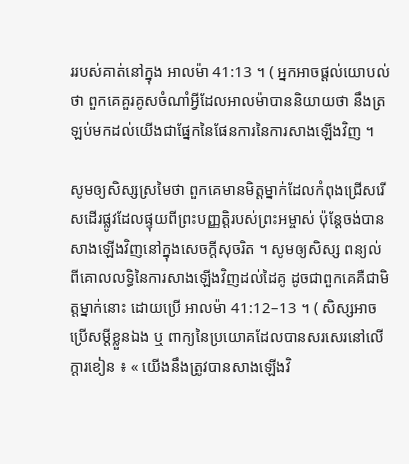ររបស់គាត់នៅក្នុង អាលម៉ា 41:13 ។ ( អ្នកអាចផ្ដល់យោបល់ថា ពួកគេគួរគូសចំណាំអ្វីដែលអាលម៉ាបាននិយាយថា នឹងត្រឡប់មកដល់យើងជាផ្នែកនៃផែនការនៃការសាងឡើងវិញ ។

សូមឲ្យសិស្សស្រមៃថា ពួកគេមានមិត្តម្នាក់ដែលកំពុងជ្រើសរើសដើរផ្លូវដែលផ្ទុយពីព្រះបញ្ញត្តិរបស់ព្រះអម្ចាស់ ប៉ុន្ដែចង់បានសាងឡើងវិញនៅក្នុងសេចក្ដីសុចរិត ។ សូមឲ្យសិស្ស ពន្យល់ ពីគោលលទ្ធិនៃការសាងឡើងវិញដល់ដៃគូ ដូចជាពួកគេគឺជាមិត្តម្នាក់នោះ ដោយប្រើ អាលម៉ា 41:12–13 ។ ( សិស្សអាចប្រើសម្ដីខ្លួនឯង ឬ ពាក្យនៃប្រយោគដែលបានសរសេរនៅលើក្ដារខៀន ៖ « យើងនឹងត្រូវបានសាងឡើងវិ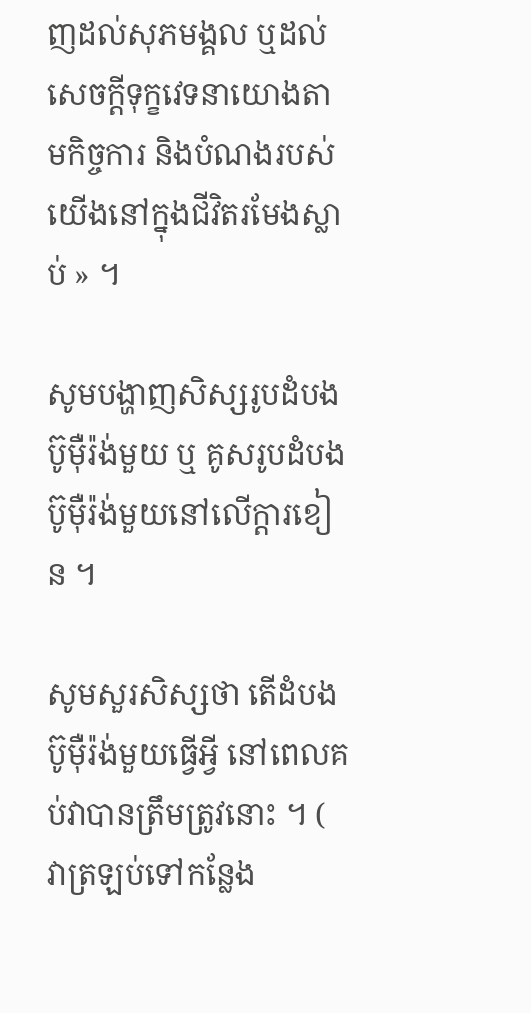ញដល់សុភមង្គល ឬដល់សេចក្ដីទុក្ខវេទនាយោងតាមកិច្ចការ និងបំណងរបស់យើងនៅក្នុងជីវិតរមែងស្លាប់ » ។

សូមបង្ហាញសិស្សរូបដំបងប៊ូម៉ឺរ៉ង់មួយ ឬ គូសរូបដំបងប៊ូម៉ឺរ៉ង់មួយនៅលើក្ដារខៀន ។

សូមសួរសិស្សថា តើដំបងប៊ូម៉ឺរ៉ង់មួយធ្វើអ្វី នៅពេលគប់វាបានត្រឹមត្រូវនោះ ។ ( វាត្រឡប់ទៅកន្លែង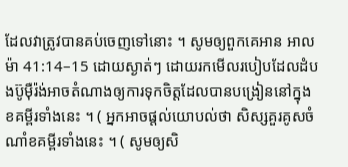ដែលវាត្រូវបានគប់ចេញទៅនោះ ។ សូមឲ្យពួកគេអាន អាលម៉ា 41:14–15 ដោយស្ងាត់ៗ ដោយរកមើលរបៀបដែលដំបងប៊ូម៉ឺរ៉ង់អាចតំណាងឲ្យការទុកចិត្តដែលបានបង្រៀននៅក្នុងខគម្ពីរទាំងនេះ ។ ( អ្នកអាចផ្ដល់យោបល់ថា សិស្សគួរគូសចំណាំខគម្ពីរទាំងនេះ ។ ( សូមឲ្យសិ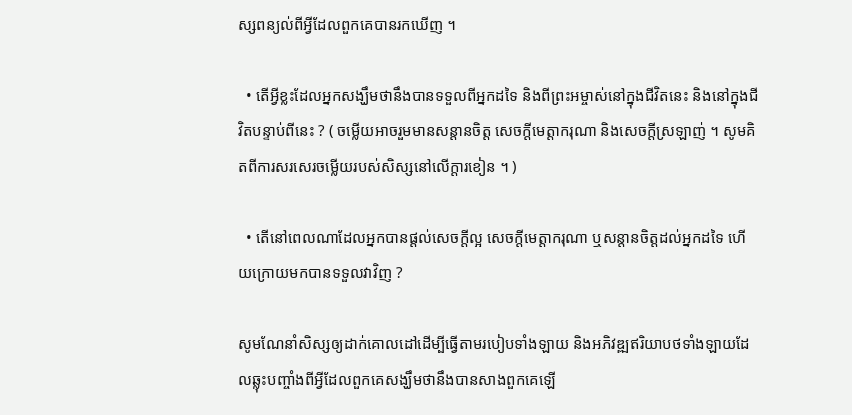ស្សពន្យល់ពីអ្វីដែលពួកគេបានរកឃើញ ។

  • តើអ្វីខ្លះដែលអ្នកសង្ឃឹមថានឹងបានទទួលពីអ្នកដទៃ និងពីព្រះអម្ចាស់នៅក្នុងជីវិតនេះ និងនៅក្នុងជីវិតបន្ទាប់ពីនេះ ? ( ចម្លើយអាចរួមមានសន្ដានចិត្ត សេចក្ដីមេត្តាករុណា និងសេចក្ដីស្រឡាញ់ ។ សូមគិតពីការសរសេរចម្លើយរបស់សិស្សនៅលើក្ដារខៀន ។ )

  • តើនៅពេលណាដែលអ្នកបានផ្ដល់សេចក្ដីល្អ សេចក្ដីមេត្តាករុណា ឬសន្ដានចិត្តដល់អ្នកដទៃ ហើយក្រោយមកបានទទួលវាវិញ ?

សូមណែនាំសិស្សឲ្យដាក់គោលដៅដើម្បីធ្វើតាមរបៀបទាំងឡាយ និងអភិវឌ្ឍឥរិយាបថទាំងឡាយដែលឆ្លុះបញ្ចាំងពីអ្វីដែលពួកគេសង្ឃឹមថានឹងបានសាងពួកគេឡើ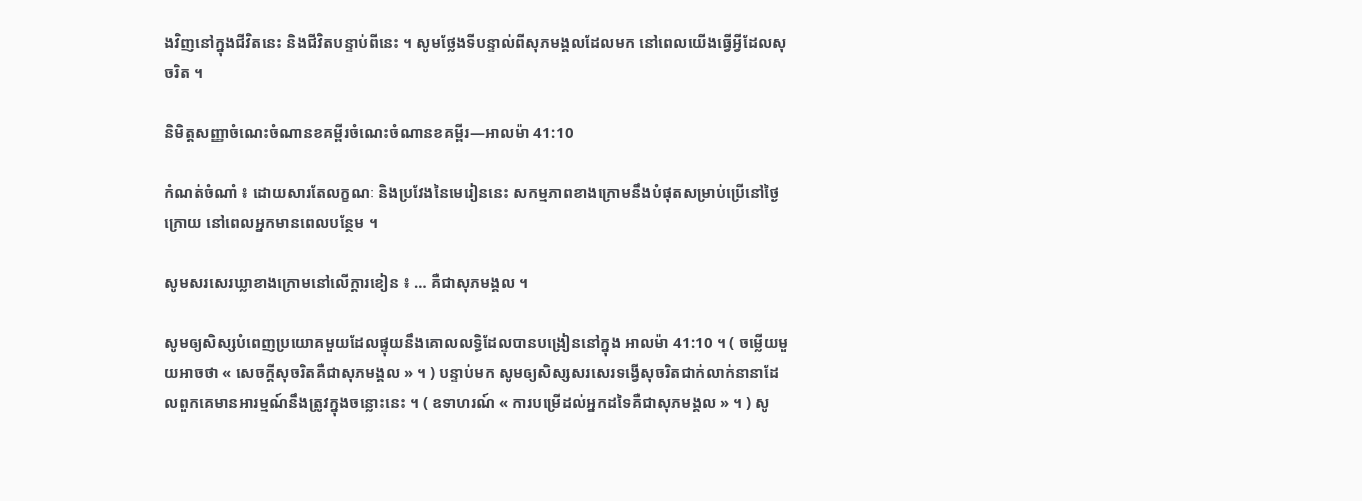ងវិញនៅក្នុងជីវិតនេះ និងជីវិតបន្ទាប់ពីនេះ ។ សូមថ្លែងទីបន្ទាល់ពីសុភមង្គលដែលមក នៅពេលយើងធ្វើអ្វីដែលសុចរិត ។

និមិត្តសញ្ញាចំណេះចំណានខគម្ពីរចំណេះចំណានខគម្ពីរ—អាលម៉ា 41:10

កំណត់ចំណាំ ៖ ដោយសារតែលក្ខណៈ និងប្រវែងនៃមេរៀននេះ សកម្មភាពខាងក្រោមនឹងបំផុតសម្រាប់ប្រើនៅថ្ងៃក្រោយ នៅពេលអ្នកមានពេលបន្ថែម ។

សូមសរសេរឃ្លាខាងក្រោមនៅលើក្ដារខៀន ៖ … គឺជាសុភមង្គល ។

សូមឲ្យសិស្សបំពេញប្រយោគមួយដែលផ្ទុយនឹងគោលលទ្ធិដែលបានបង្រៀននៅក្នុង អាលម៉ា 41:10 ។ ( ចម្លើយមួយអាចថា « សេចក្ដីសុចរិតគឺជាសុភមង្គល » ។ ) បន្ទាប់មក សូមឲ្យសិស្សសរសេរទង្វើសុចរិតជាក់លាក់នានាដែលពួកគេមានអារម្មណ៍នឹងត្រូវក្នុងចន្លោះនេះ ។ ( ឧទាហរណ៍ « ការបម្រើដល់អ្នកដទៃគឺជាសុភមង្គល » ។ ) សូ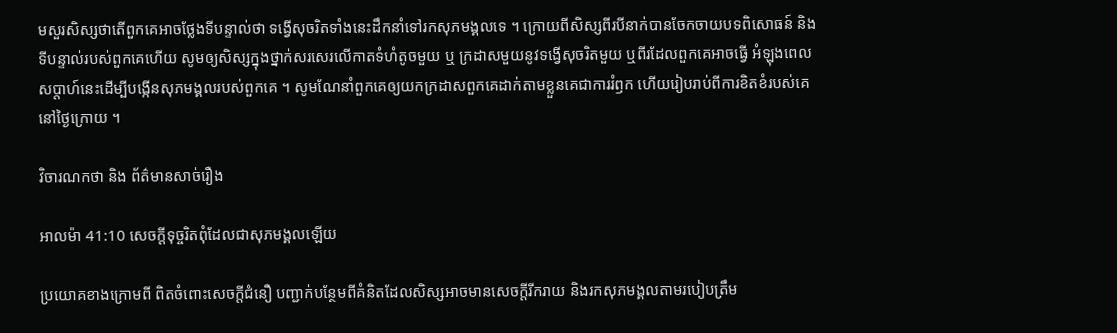មសួរសិស្សថាតើពួកគេអាចថ្លែងទីបន្ទាល់ថា ទង្វើសុចរិតទាំងនេះដឹកនាំទៅរកសុភមង្គលទេ ។ ក្រោយពីសិស្សពីរបីនាក់បានចែកចាយបទពិសោធន៍ និងទីបន្ទាល់របស់ពួកគេហើយ សូមឲ្យសិស្សក្នុងថ្នាក់សរសេរលើកាតទំហំតូចមួយ ឬ ក្រដាសមួយនូវទង្វើសុចរិតមួយ ឬពីរដែលពួកគេអាចធ្វើ អំឡុងពេលសប្ដាហ៍នេះដើម្បីបង្កើនសុភមង្គលរបស់ពួកគេ ។ សូមណែនាំពួកគេឲ្យយកក្រដាសពួកគេដាក់តាមខ្លួនគេជាការរំឭក ហើយរៀបរាប់ពីការខិតខំរបស់គេនៅថ្ងៃក្រោយ ។

វិចារណកថា និង ព័ត៌មានសាច់រឿង

អាលម៉ា 41:10 សេចក្ដីទុច្ចរិតពុំដែលជាសុភមង្គលឡើយ

ប្រយោគខាងក្រោមពី ពិតចំពោះសេចក្ដីជំនឿ បញ្ជាក់បន្ថែមពីគំនិតដែលសិស្សអាចមានសេចក្ដីរីករាយ និងរកសុភមង្គលតាមរបៀបត្រឹម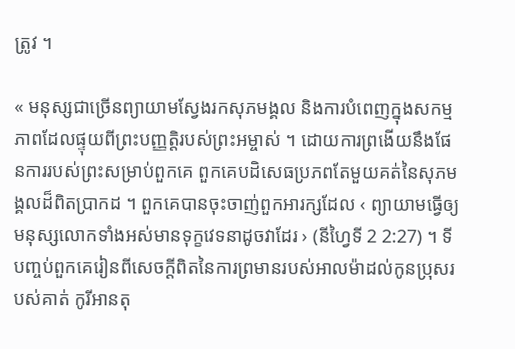ត្រូវ ។

« មនុស្សជាច្រើនព្យាយាមស្វែងរកសុភមង្គល និងការបំពេញក្នុងសកម្មភាពដែលផ្ទុយពីព្រះបញ្ញត្តិរបស់ព្រះអម្ចាស់ ។ ដោយការព្រងើយនឹងផែនការរបស់ព្រះសម្រាប់ពួកគេ ពួកគេបដិសេធប្រភពតែមួយគត់នៃសុភមង្គលដ៏ពិតប្រាកដ ។ ពួកគេបានចុះចាញ់ពួកអារក្សដែល ‹ ព្យាយាមធ្វើឲ្យមនុស្សលោកទាំងអស់មានទុក្ខវេទនាដូចវាដែរ › (នីហ្វៃទី 2 2:27) ។ ទីបញ្ចប់ពួកគេរៀនពីសេចក្ដីពិតនៃការព្រមានរបស់អាលម៉ាដល់កូនប្រុសរបស់គាត់ កូរីអានតុ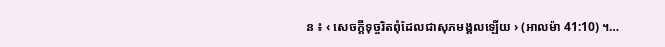ន ៖ ‹ សេចក្ដីទុច្ចរិតពុំដែលជាសុភមង្គលឡើយ › (អាលម៉ា 41:10) ។…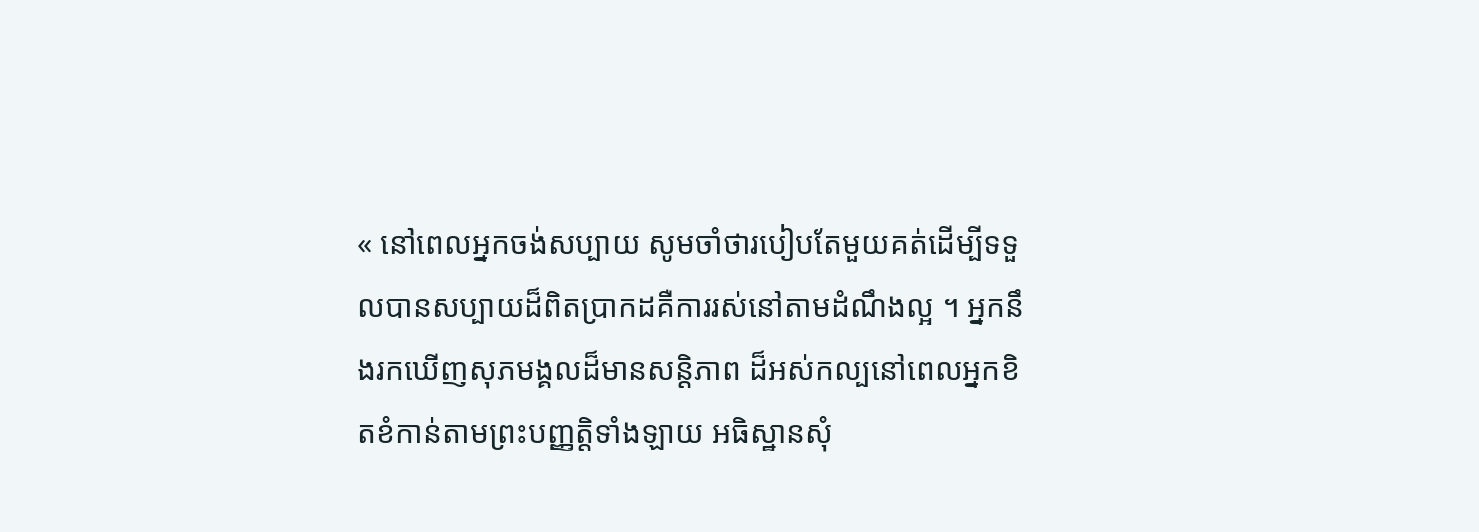« នៅពេលអ្នកចង់សប្បាយ សូមចាំថារបៀបតែមួយគត់ដើម្បីទទួលបានសប្បាយដ៏ពិតប្រាកដគឺការរស់នៅតាមដំណឹងល្អ ។ អ្នកនឹងរកឃើញសុភមង្គលដ៏មានសន្ដិភាព ដ៏អស់កល្បនៅពេលអ្នកខិតខំកាន់តាមព្រះបញ្ញត្តិទាំងឡាយ អធិស្ឋានសុំ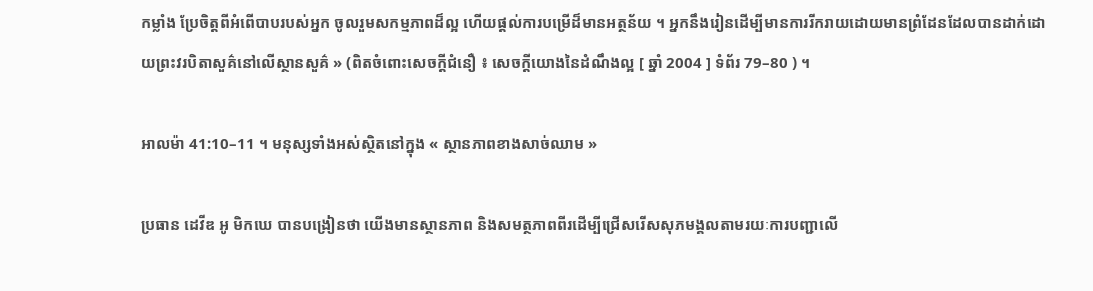កម្លាំង ប្រែចិត្តពីអំពើបាបរបស់អ្នក ចូលរួមសកម្មភាពដ៏ល្អ ហើយផ្ដល់ការបម្រើដ៏មានអត្ថន័យ ។ អ្នកនឹងរៀនដើម្បីមានការរីករាយដោយមានព្រំដែនដែលបានដាក់ដោយព្រះវរបិតាសួគ៌នៅលើស្ថានសួគ៌ » (ពិតចំពោះសេចក្ដីជំនឿ ៖ សេចក្ដីយោងនៃដំណឹងល្អ [ ឆ្នាំ 2004 ] ទំព័រ 79–80 ) ។

អាលម៉ា 41:10–11 ។ មនុស្សទាំងអស់ស្ថិតនៅក្នុង « ស្ថានភាពខាងសាច់ឈាម »

ប្រធាន ដេវីឌ អូ មិកឃេ បានបង្រៀនថា យើងមានស្ថានភាព និងសមត្ថភាពពីរដើម្បីជ្រើសរើសសុភមង្គលតាមរយៈការបញ្ជាលើ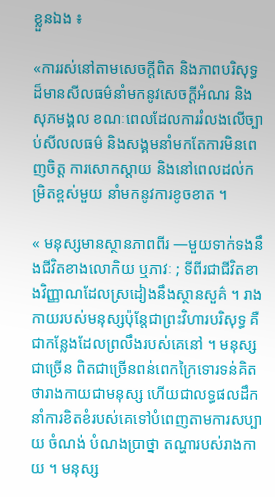ខ្លួនឯង ៖

«ការរស់នៅតាមសេចក្ដីពិត និងភាពបរិសុទ្ធដ៏មានសីលធម៌នាំមកនូវសេចក្ដីអំណរ និងសុភមង្គល ខណៈពេលដែលការរំលងលើច្បាប់សីលលធម៌ និងសង្គមនាំមកតែការមិនពេញចិត្ត ការសោកស្ដាយ និងនៅពេលដល់កម្រិតខ្ពស់មួយ នាំមកនូវការខូចខាត ។

« មនុស្សមានស្ថានភាពពីរ —មួយទាក់ទងនឹងជីវិតខាងលោកិយ ឬភាវៈ ; ទីពីរជាជីវិតខាងវិញ្ញាណដែលស្រដៀងនឹងស្ថានសួគ៌ ។ រាងកាយរបស់មនុស្សប៉ុន្ដែជាព្រះវិហារបរិសុទ្ធ គឺជាកន្លែងដែលព្រលឹងរបស់គេនៅ ។ មនុស្សជាច្រើន ពិតជាច្រើនពន់ពេកក្រៃទោរទន់គិតថារាងកាយជាមនុស្ស ហើយជាលទ្ធផលដឹកនាំការខិតខំរបស់គេទៅបំពេញតាមការសប្បាយ ចំណង់ បំណងប្រាថ្នា តណ្ហារបស់រាងកាយ ។ មនុស្ស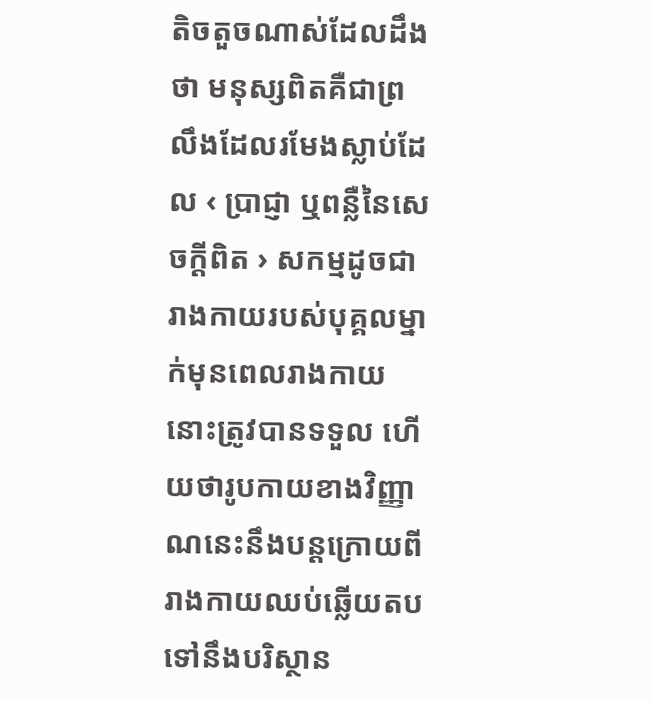តិចតួចណាស់ដែលដឹងថា មនុស្សពិតគឺជាព្រលឹងដែលរមែងស្លាប់ដែល ‹ ប្រាជ្ញា ឬពន្លឺនៃសេចក្ដីពិត › សកម្មដូចជារាងកាយរបស់បុគ្គលម្នាក់មុនពេលរាងកាយនោះត្រូវបានទទួល ហើយថារូបកាយខាងវិញ្ញាណនេះនឹងបន្ដក្រោយពីរាងកាយឈប់ឆ្លើយតបទៅនឹងបរិស្ថាន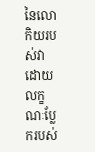នៃលោកិយរបស់វា ដោយលក្ខណៈប្លែករបស់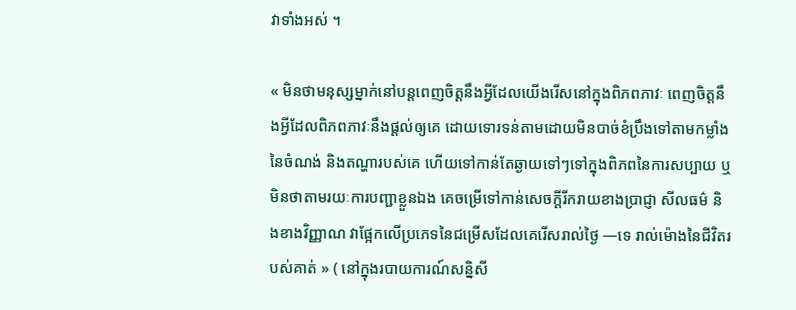វាទាំងអស់ ។

« មិនថាមនុស្សម្នាក់នៅបន្ដពេញចិត្តនឹងអ្វីដែលយើងរើសនៅក្នុងពិភពភាវៈ ពេញចិត្តនឹងអ្វីដែលពិភពភាវៈនឹងផ្ដល់ឲ្យគេ ដោយទោរទន់តាមដោយមិនបាច់ខំប្រឹងទៅតាមកម្លាំងនៃចំណង់ និងតណ្ហារបស់គេ ហើយទៅកាន់តែឆ្ងាយទៅៗទៅក្នុងពិភពនៃការសប្បាយ ឬមិនថាតាមរយៈការបញ្ជាខ្លួនឯង គេចម្រើទៅកាន់សេចក្ដីរីករាយខាងប្រាជ្ញា សីលធម៌ និងខាងវិញ្ញាណ វាផ្អែកលើប្រភេទនៃជម្រើសដែលគេរើសរាល់ថ្ងៃ —ទេ រាល់ម៉ោងនៃជីវិតរបស់គាត់ » ( នៅក្នុងរបាយការណ៍សន្និសី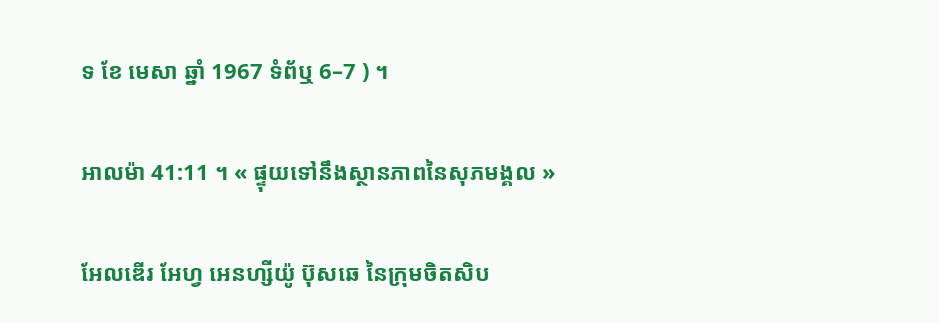ទ ខែ មេសា ឆ្នាំ 1967 ទំព័ឬ 6–7 ) ។

អាលម៉ា 41:11 ។ « ផ្ទុយទៅនឹងស្ថានភាពនៃសុភមង្គល »

អែលឌើរ អែហ្វ អេនហ្សីយ៉ូ ប៊ុសឆេ នៃក្រុមចិតសិប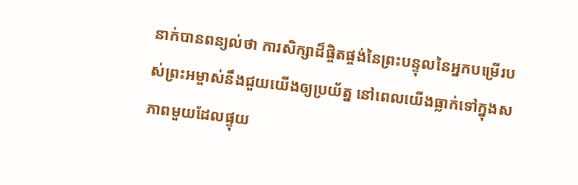នាក់បានពន្យល់ថា ការសិក្សាដ៏ផ្ចិតផ្ចង់នៃព្រះបន្ទុលនៃអ្នកបម្រើរបស់ព្រះអម្ចាស់នឹងជួយយើងឲ្យប្រយ័ត្ន នៅពេលយើងធ្លាក់ទៅក្នុងសភាពមួយដែលផ្ទុយ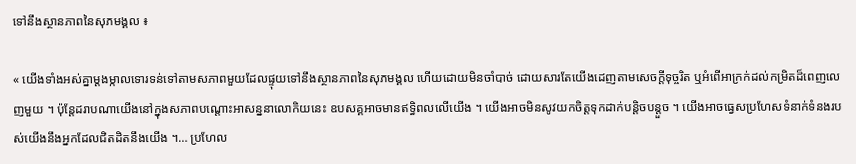ទៅនឹងស្ថានភាពនៃសុភមង្គល ៖

« យើងទាំងអស់គ្នាម្ដងម្កាលទោរទន់ទៅតាមសភាពមួយដែលផ្ទុយទៅនឹងស្ថានភាពនៃសុភមង្គល ហើយដោយមិនចាំបាច់ ដោយសារតែយើងដេញតាមសេចក្ដីទុច្ចរិត ឬអំពើអាក្រក់ដល់កម្រិតដ៏ពេញលេញមួយ ។ ប៉ុន្ដែដរាបណាយើងនៅក្នុងសភាពបណ្ដោះអាសន្ននាលោកិយនេះ ឧបសគ្គអាចមានឥទ្ធិពលលើយើង ។ យើងអាចមិនសូវយកចិត្តទុកដាក់បន្ដិចបន្ដួច ។ យើងអាចធ្វេសប្រហែសទំនាក់ទំនងរបស់យើងនឹងអ្នកដែលជិតដិតនឹងយើង ។… ប្រហែល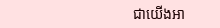ជាយើងអា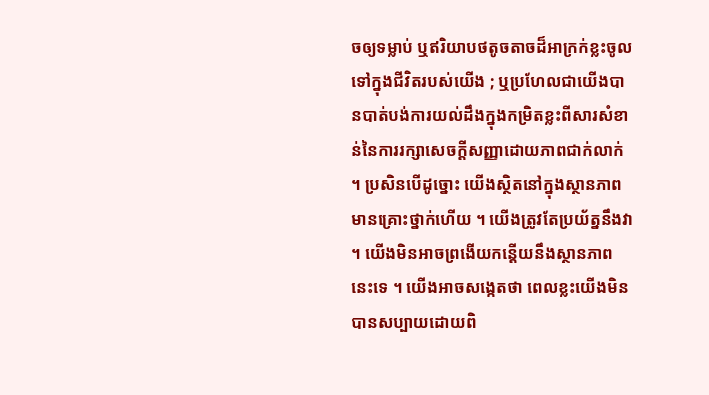ចឲ្យទម្លាប់ ឬឥរិយាបថតូចតាចដ៏អាក្រក់ខ្លះចូលទៅក្នុងជីវិតរបស់យើង ; ឬប្រហែលជាយើងបានបាត់បង់ការយល់ដឹងក្នុងកម្រិតខ្លះពីសារសំខាន់នៃការរក្សាសេចក្ដីសញ្ញាដោយភាពជាក់លាក់ ។ ប្រសិនបើដូច្នោះ យើងស្ថិតនៅក្នុងស្ថានភាពមានគ្រោះថ្នាក់ហើយ ។ យើងត្រូវតែប្រយ័ត្ននឹងវា ។ យើងមិនអាចព្រងើយកន្ដើយនឹងស្ថានភាពនេះទេ ។ យើងអាចសង្កេតថា ពេលខ្លះយើងមិនបានសប្បាយដោយពិ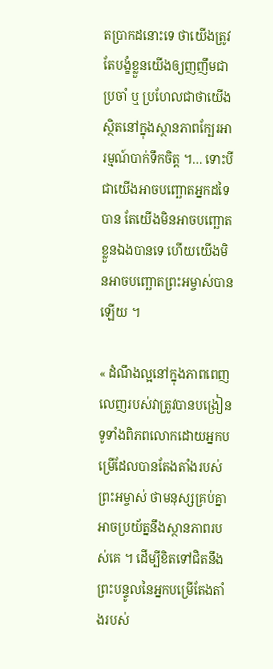តប្រាកដនោះទេ ថាយើងត្រូវតែបង្ខំខ្លួនយើងឲ្យញញឹមជាប្រចាំ ឬ ប្រហែលជាថាយើងស្ថិតនៅក្នុងស្ថានភាពក្បែរអារម្មណ៍បាក់ទឹកចិត្ត ។… ទោះបីជាយើងអាចបញ្ឆោតអ្នកដទៃបាន តែយើងមិនអាចបញ្ឆោតខ្លួនឯងបានទេ ហើយយើងមិនអាចបញ្ឆោតព្រះអម្ចាស់បានឡើយ ។

« ដំណឹងល្អនៅក្នុងភាពពេញលេញរបស់វាត្រូវបានបង្រៀនទូទាំងពិភពលោកដោយអ្នកបម្រើដែលបានតែងតាំងរបស់ព្រះអម្ចាស់ ថាមនុស្សគ្រប់គ្នាអាចប្រយ័ត្ននឹងស្ថានភាពរបស់គេ ។ ដើម្បីខិតទៅជិតនឹងព្រះបន្ទូលនៃអ្នកបម្រើតែងតាំងរបស់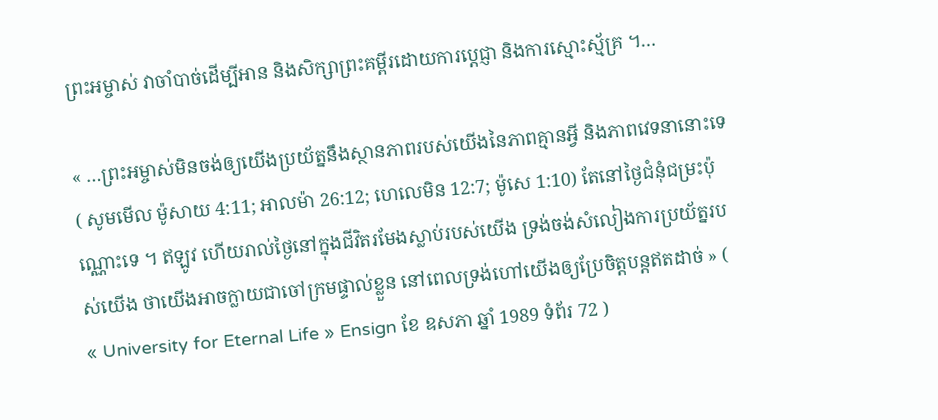ព្រះអម្ចាស់ វាចាំបាច់ដើម្បីអាន និងសិក្សាព្រះគម្ពីរដោយការប្ដេជ្ញា និងការស្មោះស្ម័គ្រ ។…

« …ព្រះអម្ចាស់មិនចង់ឲ្យយើងប្រយ័ត្ននឹងស្ថានភាពរបស់យើងនៃភាពគ្មានអ្វី និងភាពវេទនានោះទេ ( សូមមើល ម៉ូសាយ 4:11; អាលម៉ា 26:12; ហេលេមិន 12:7; ម៉ូសេ 1:10) តែនៅថ្ងៃជំនុំជម្រះប៉ុណ្ណោះទេ ។ ឥឡូវ ហើយរាល់ថ្ងៃនៅក្នុងជីវិតរមែងស្លាប់របស់យើង ទ្រង់ចង់សំលៀងការប្រយ័ត្នរបស់យើង ថាយើងអាចក្លាយជាចៅក្រមផ្ទាល់ខ្លួន នៅពេលទ្រង់ហៅយើងឲ្យប្រែចិត្តបន្ដឥតដាច់ » ( « University for Eternal Life » Ensign ខែ ឧសភា ឆ្នាំ 1989 ទំព័រ 72 )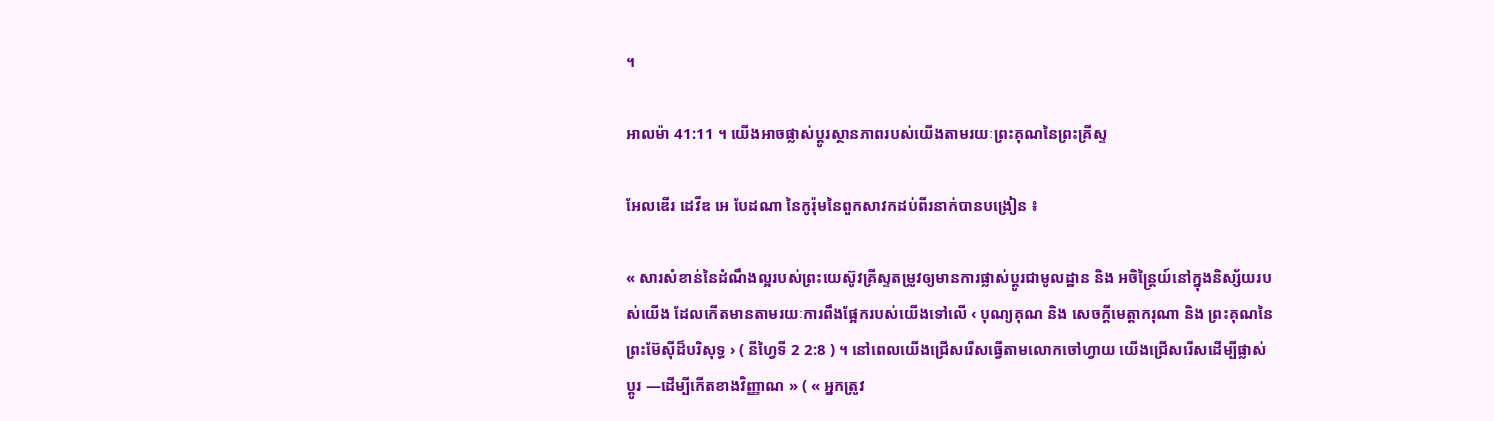។

អាលម៉ា 41:11 ។ យើងអាចផ្លាស់ប្ដូរស្ថានភាពរបស់យើងតាមរយៈព្រះគុណនៃព្រះគ្រីស្ទ

អែលឌើរ ដេវីឌ អេ បែដណា នៃកូរ៉ុមនៃពួកសាវកដប់ពីរនាក់បានបង្រៀន ៖

« សារសំខាន់នៃដំណឹងល្អរបស់ព្រះយេស៊ូវគ្រីស្ទតម្រូវឲ្យមានការផ្លាស់ប្ដូរជាមូលដ្ឋាន និង អចិន្ដ្រៃយ៍នៅក្នុងនិស្ស័យរបស់យើង ដែលកើតមានតាមរយៈការពឹងផ្អែករបស់យើងទៅលើ ‹ បុណ្យគុណ និង សេចក្ដីមេត្តាករុណា និង ព្រះគុណនៃព្រះម៊ែស៊ីដ៏បរិសុទ្ធ › ( នីហ្វៃទី 2 2:8 ) ។ នៅពេលយើងជ្រើសរើសធ្វើតាមលោកចៅហ្វាយ យើងជ្រើសរើសដើម្បីផ្លាស់ប្ដូរ —ដើម្បីកើតខាងវិញ្ញាណ » ( « អ្នកត្រូវ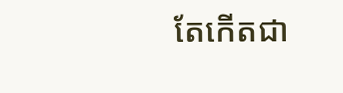តែកើតជា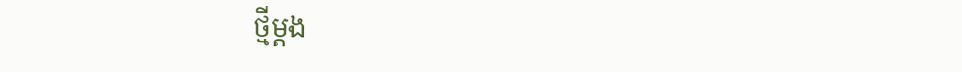ថ្មីម្ដង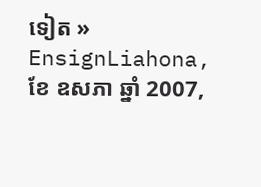ទៀត » EnsignLiahona, ខែ ឧសភា ឆ្នាំ 2007,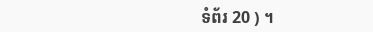ទំព័រ 20 ) ។